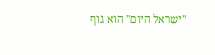"ישראל היום" הוא גוף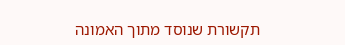תקשורת שנוסד מתוך האמונה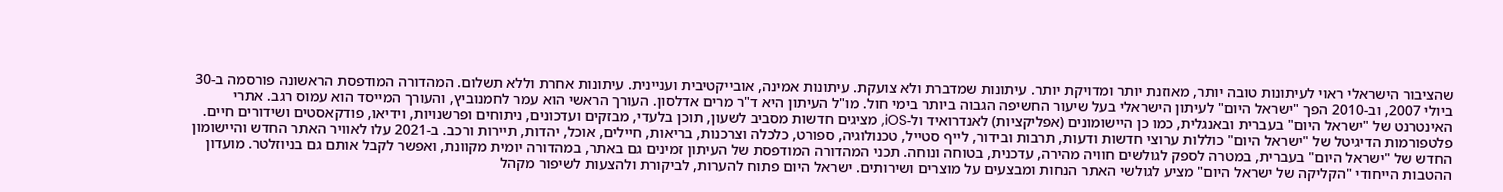שהציבור הישראלי ראוי לעיתונות טובה יותר, מאוזנת יותר ומדויקת יותר. עיתונות שמדברת ולא צועקת. עיתונות אמינה, אובייקטיבית ועניינית. עיתונות אחרת וללא תשלום. המהדורה המודפסת הראשונה פורסמה ב-30 ביולי 2007, וב-2010 הפך "ישראל היום" לעיתון הישראלי בעל שיעור החשיפה הגבוה ביותר בימי חול. מו"ל העיתון היא ד"ר מרים אדלסון. העורך הראשי הוא עמר לחמנוביץ, והעורך המייסד הוא עמוס רגב. אתרי האינטרנט של "ישראל היום" בעברית ובאנגלית, כמו כן היישומונים (אפליקציות) לאנדרואיד ול-iOS, מציגים חדשות מסביב לשעון, תוכן בלעדי, מבזקים ועדכונים, ניתוחים ופרשנויות, וידיאו, פודקאסטים ושידורים חיים. פלטפורמות הדיגיטל של "ישראל היום" כוללות ערוצי חדשות ודעות, תרבות ובידור, לייף סטייל, טכנולוגיה, ספורט, כלכלה וצרכנות, בריאות, חיילים, אוכל, יהדות, תיירות ורכב. ב-2021 עלו לאוויר האתר החדש והיישומון החדש של "ישראל היום" בעברית, במטרה לספק לגולשים חוויה מהירה, עדכנית, בטוחה ונוחה. תכני המהדורה המודפסת של העיתון זמינים גם באתר, במהדורה יומית מקוונת, ואפשר לקבל אותם גם בניוזלטר. מועדון ההטבות הייחודי "הקליקה של ישראל היום" מציע לגולשי האתר הנחות ומבצעים על מוצרים ושירותים. ישראל היום פתוח להערות, לביקורת ולהצעות לשיפור מקהל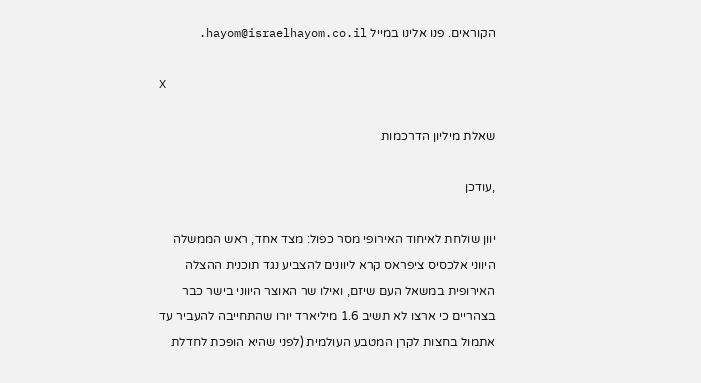הקוראים. פנו אלינו במייל hayom@israelhayom.co.il.

X

שאלת מיליון הדרכמות

,עודכן

יוון שולחת לאיחוד האירופי מסר כפול: מצד אחד, ראש הממשלה היווני אלכסיס ציפראס קרא ליוונים להצביע נגד תוכנית ההצלה האירופית במשאל העם שיזם, ואילו שר האוצר היווני בישר כבר בצהריים כי ארצו לא תשיב 1.6 מיליארד יורו שהתחייבה להעביר עד אתמול בחצות לקרן המטבע העולמית (לפני שהיא הופכת לחדלת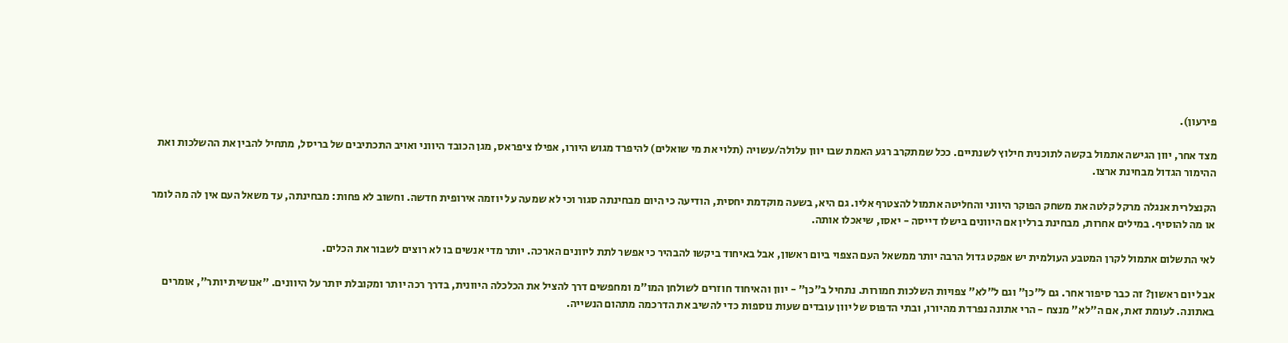פירעון).

מצד אחר, יוון הגישה אתמול בקשה לתוכנית חילוץ לשנתיים. ככל שמתקרב רגע האמת שבו יוון עלולה/עשויה (תלוי את מי שואלים) להיפרד מגוש היורו, אפילו ציפראס, מגן הכובד היווני ואויב התכתיבים של בריסל, מתחיל להבין את ההשלכות ואת ההימור הגדול מבחינת ארצו.

הקנצלרית אנגלה מרקל קלטה את משחק הפוקר היווני והחליטה אתמול להצטרף אליו. גם היא, בשעה מוקדמת יחסית, הודיעה כי היום מבחינתה סגור וכי לא שמעה על יוזמה אירופית חדשה. וחשוב לא פחות: מבחינתה, עד משאל העם אין לה מה לומר או מה להוסיף. במילים אחרות, מבחינת ברלין אם היוונים בישלו דייסה - יאסו, שיאכלו אותה.

לאי התשלום אתמול לקרן המטבע העולמית יש אפקט גדול הרבה יותר ממשאל העם הצפוי ביום ראשון, אבל באיחוד ביקשו להבהיר כי אפשר לתת ליוונים הארכה. יותר מדי אנשים בו לא רוצים לשבור את הכלים.

אבל יום ראשון? זה כבר סיפור אחר. גם ל"כן" וגם ל"לא" צפויות השלכות חמורות. נתחיל ב"כן" - יוון והאיחוד חוזרים לשולחן המו"מ ומחפשים דרך להציל את הכלכלה היוונית, בדרך רכה יותר ומקובלת יותר על היוונים. "אנושית יותר", אומרים באתונה. לעומת זאת, אם ה"לא" מנצח - הרי אתונה נפרדת מהיורו, ובתי הדפוס של יוון עובדים שעות נוספות כדי להשיב את הדרכמה מתהום הנשייה.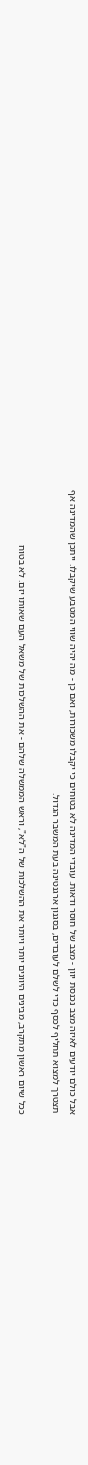אבל כולם יודעים לאיזה מצב נכנסת יוון - מצב של חוסר ודאות. עובדי המדינה לא בטוחים כי יקבלו משכורות, ואם כן - מה יהיה שווי המטבע שיקבלו. ייתכן שהמדינה אף תצטרך למצוא תחליף לכסף כדי לשלם לעובדים, בסגנון ארגנטינה בעת המשבר הגדול.

ככל שיום ראשון מתקרב, מבינים היוונים יותר ויותר את ההשלכות של ה"לא", וראש הממשלה שלהם - את ההשלכות של משאל העם שאותו יזם. לא בטוח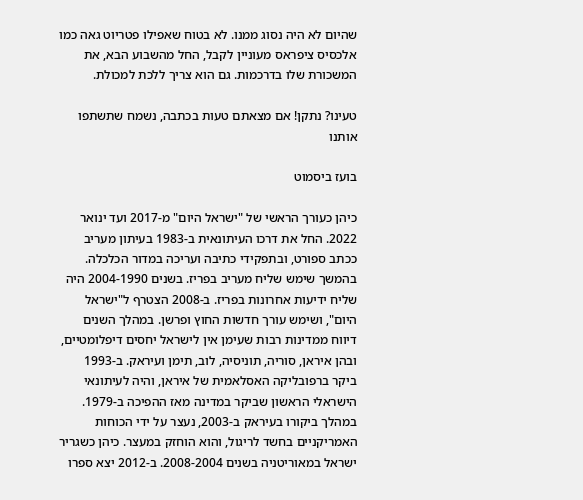שהיום לא היה נסוג ממנו. לא בטוח שאפילו פטריוט גאה כמו אלכסיס ציפראס מעוניין לקבל, החל מהשבוע הבא, את המשכורת שלו בדרכמות. גם הוא צריך ללכת למכולת.

טעינו? נתקן! אם מצאתם טעות בכתבה, נשמח שתשתפו אותנו

בועז ביסמוט

כיהן כעורך הראשי של "ישראל היום" מ-2017 ועד ינואר 2022. החל את דרכו העיתונאית ב-1983 בעיתון מעריב ככתב ספורט, ובתפקידי כתיבה ועריכה במדור הכלכלה. בהמשך שימש שליח מעריב בפריז. בשנים 2004-1990 היה שליח ידיעות אחרונות בפריז. ב-2008 הצטרף ל"ישראל היום", ושימש עורך חדשות החוץ ופרשן. במהלך השנים דיווח ממדינות רבות שעימן אין לישראל יחסים דיפלומטיים, ובהן איראן, סוריה, תוניסיה, לוב, תימן ועיראק. ב-1993 ביקר ברפובליקה האסלאמית של איראן, והיה לעיתונאי הישראלי הראשון שביקר במדינה מאז ההפיכה ב-1979. במהלך ביקורו בעיראק ב-2003, נעצר על ידי הכוחות האמריקניים בחשד לריגול, והוא הוחזק במעצר. כיהן כשגריר ישראל במאוריטניה בשנים 2008-2004. ב-2012 יצא ספרו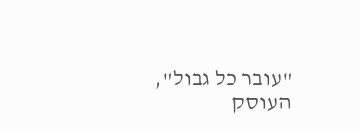"עובר כל גבול", העוסק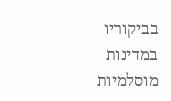בביקוריו במדינות מוסלמיות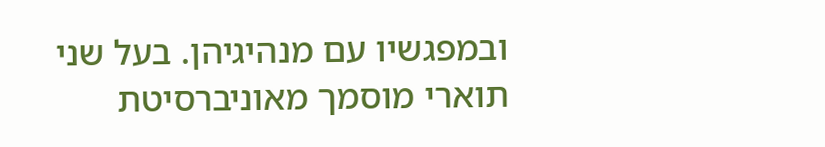ובמפגשיו עם מנהיגיהן. בעל שני תוארי מוסמך מאוניברסיטת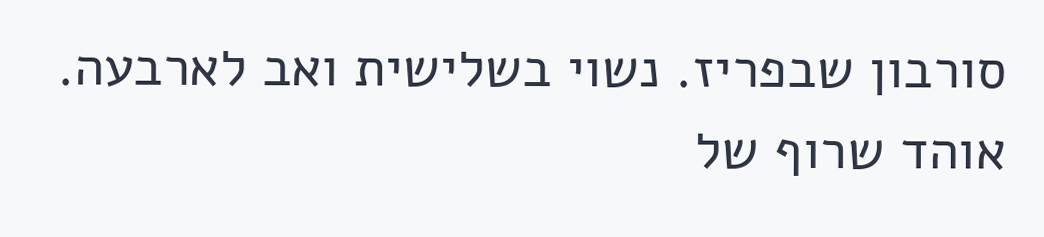סורבון שבפריז. נשוי בשלישית ואב לארבעה. אוהד שרוף של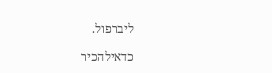ליברפול.

כדאילהכיר